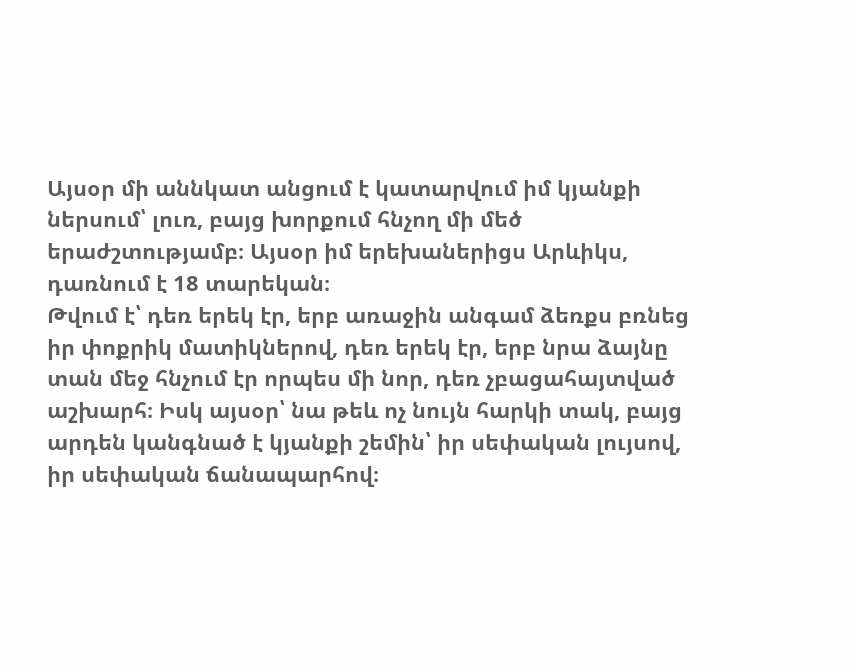Այսօր մի աննկատ անցում է կատարվում իմ կյանքի ներսում՝ լուռ, բայց խորքում հնչող մի մեծ երաժշտությամբ։ Այսօր իմ երեխաներիցս Արևիկս, դառնում է 18 տարեկան։
Թվում է՝ դեռ երեկ էր, երբ առաջին անգամ ձեռքս բռնեց իր փոքրիկ մատիկներով, դեռ երեկ էր, երբ նրա ձայնը տան մեջ հնչում էր որպես մի նոր, դեռ չբացահայտված աշխարհ։ Իսկ այսօր՝ նա թեև ոչ նույն հարկի տակ, բայց արդեն կանգնած է կյանքի շեմին՝ իր սեփական լույսով, իր սեփական ճանապարհով։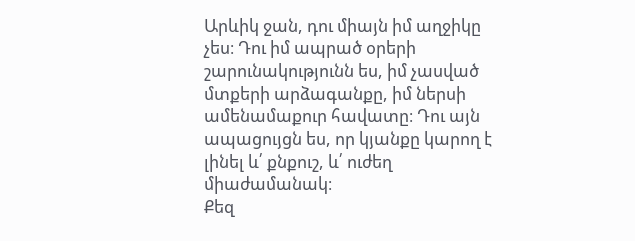Արևիկ ջան, դու միայն իմ աղջիկը չես։ Դու իմ ապրած օրերի շարունակությունն ես, իմ չասված մտքերի արձագանքը, իմ ներսի ամենամաքուր հավատը։ Դու այն ապացույցն ես, որ կյանքը կարող է լինել և՛ քնքուշ, և՛ ուժեղ միաժամանակ։
Քեզ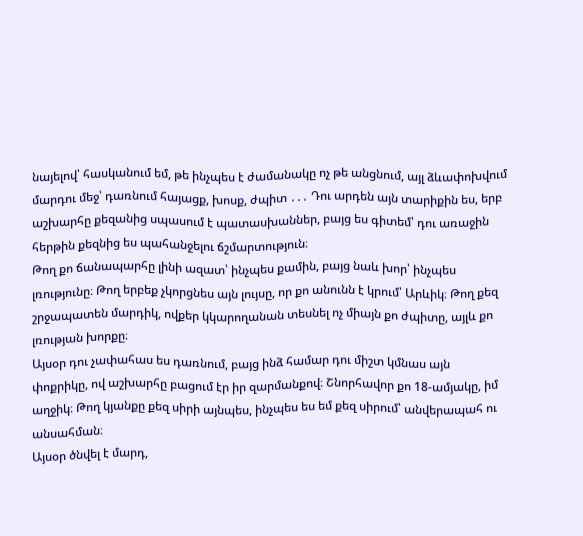նայելով՝ հասկանում եմ, թե ինչպես է ժամանակը ոչ թե անցնում, այլ ձևափոխվում մարդու մեջ՝ դառնում հայացք, խոսք, ժպիտ ․․․ Դու արդեն այն տարիքին ես, երբ աշխարհը քեզանից սպասում է պատասխաններ, բայց ես գիտեմ՝ դու առաջին հերթին քեզնից ես պահանջելու ճշմարտություն։
Թող քո ճանապարհը լինի ազատ՝ ինչպես քամին, բայց նաև խոր՝ ինչպես լռությունը։ Թող երբեք չկորցնես այն լույսը, որ քո անունն է կրում՝ Արևիկ։ Թող քեզ շրջապատեն մարդիկ, ովքեր կկարողանան տեսնել ոչ միայն քո ժպիտը, այլև քո լռության խորքը։
Այսօր դու չափահաս ես դառնում, բայց ինձ համար դու միշտ կմնաս այն փոքրիկը, ով աշխարհը բացում էր իր զարմանքով։ Շնորհավոր քո 18-ամյակը, իմ աղջիկ։ Թող կյանքը քեզ սիրի այնպես, ինչպես ես եմ քեզ սիրում՝ անվերապահ ու անսահման։
Այսօր ծնվել է մարդ,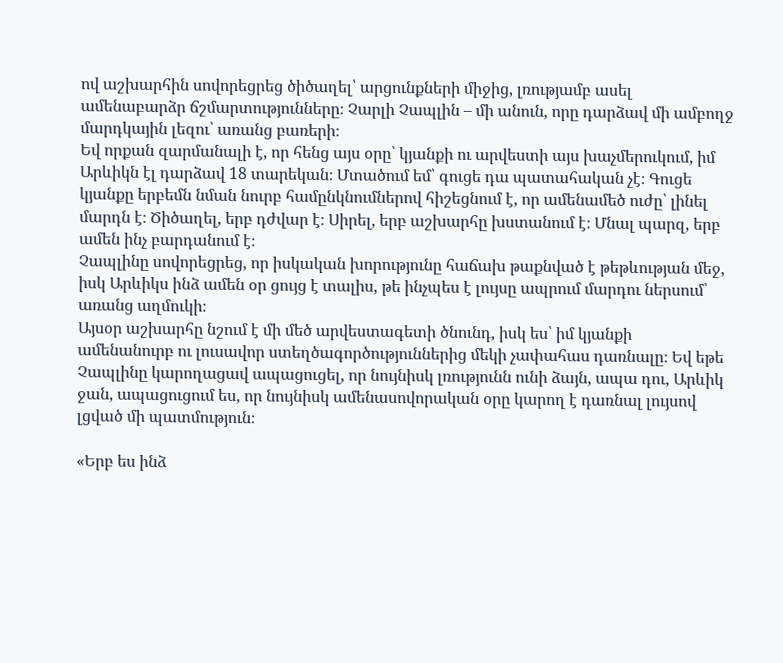ով աշխարհին սովորեցրեց ծիծաղել՝ արցունքների միջից, լռությամբ ասել ամենաբարձր ճշմարտությունները։ Չարլի Չապլին – մի անուն, որը դարձավ մի ամբողջ մարդկային լեզու՝ առանց բառերի։
Եվ որքան զարմանալի է, որ հենց այս օրը՝ կյանքի ու արվեստի այս խաչմերուկում, իմ Արևիկն էլ դարձավ 18 տարեկան։ Մտածում եմ՝ գուցե դա պատահական չէ։ Գուցե կյանքը երբեմն նման նուրբ համընկնումներով հիշեցնում է, որ ամենամեծ ուժը՝ լինել մարդն է։ Ծիծաղել, երբ դժվար է։ Սիրել, երբ աշխարհը խստանում է։ Մնալ պարզ, երբ ամեն ինչ բարդանում է։
Չապլինը սովորեցրեց, որ իսկական խորությունը հաճախ թաքնված է թեթևության մեջ, իսկ Արևիկս ինձ ամեն օր ցույց է տալիս, թե ինչպես է լույսը ապրում մարդու ներսում՝ առանց աղմուկի։
Այսօր աշխարհը նշում է մի մեծ արվեստագետի ծնունդ, իսկ ես՝ իմ կյանքի ամենանուրբ ու լուսավոր ստեղծագործություններից մեկի չափահաս դառնալը։ Եվ եթե Չապլինը կարողացավ ապացուցել, որ նույնիսկ լռությունն ունի ձայն, ապա դու, Արևիկ ջան, ապացուցում ես, որ նույնիսկ ամենասովորական օրը կարող է դառնալ լույսով լցված մի պատմություն։

«Երբ ես ինձ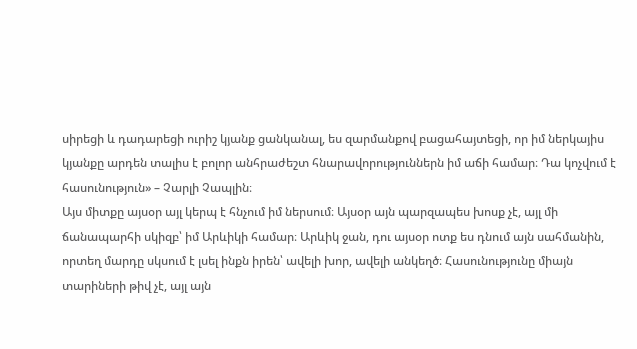սիրեցի և դադարեցի ուրիշ կյանք ցանկանալ, ես զարմանքով բացահայտեցի, որ իմ ներկայիս կյանքը արդեն տալիս է բոլոր անհրաժեշտ հնարավորություններն իմ աճի համար։ Դա կոչվում է հասունություն» – Չարլի Չապլին։
Այս միտքը այսօր այլ կերպ է հնչում իմ ներսում։ Այսօր այն պարզապես խոսք չէ, այլ մի ճանապարհի սկիզբ՝ իմ Արևիկի համար։ Արևիկ ջան, դու այսօր ոտք ես դնում այն սահմանին, որտեղ մարդը սկսում է լսել ինքն իրեն՝ ավելի խոր, ավելի անկեղծ։ Հասունությունը միայն տարիների թիվ չէ, այլ այն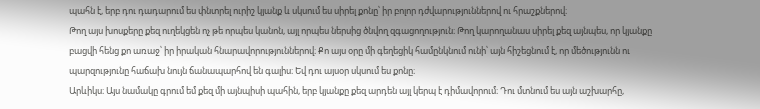պահն է, երբ դու դադարում ես փնտրել ուրիշ կյանք և սկսում ես սիրել քոնը՝ իր բոլոր դժվարություններով ու հրաշքներով։
Թող այս խոսքերը քեզ ուղեկցեն ոչ թե որպես կանոն, այլ որպես ներսից ծնվող զգացողություն։ Թող կարողանաս սիրել քեզ այնպես, որ կյանքը բացվի հենց քո առաջ՝ իր իրական հնարավորություններով։ Քո այս օրը մի գեղեցիկ համընկնում ունի՝ այն հիշեցնում է, որ մեծությունն ու պարզությունը հաճախ նույն ճանապարհով են գալիս։ Եվ դու այսօր սկսում ես քոնը։
Արևիկս։ Այս նամակը գրում եմ քեզ մի այնպիսի պահին, երբ կյանքը քեզ արդեն այլ կերպ է դիմավորում։ Դու մտնում ես այն աշխարհը,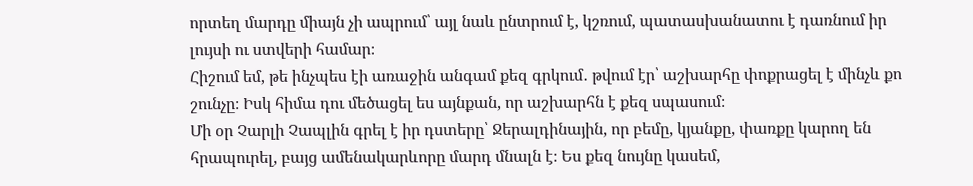որտեղ մարդը միայն չի ապրում՝ այլ նաև ընտրում է, կշռում, պատասխանատու է դառնում իր լույսի ու ստվերի համար։
Հիշում եմ, թե ինչպես էի առաջին անգամ քեզ գրկում․ թվում էր՝ աշխարհը փոքրացել է մինչև քո շունչը։ Իսկ հիմա դու մեծացել ես այնքան, որ աշխարհն է քեզ սպասում։
Մի օր Չարլի Չապլին գրել է իր դստերը՝ Ջերալդինային, որ բեմը, կյանքը, փառքը կարող են հրապուրել, բայց ամենակարևորը մարդ մնալն է։ Ես քեզ նույնը կասեմ,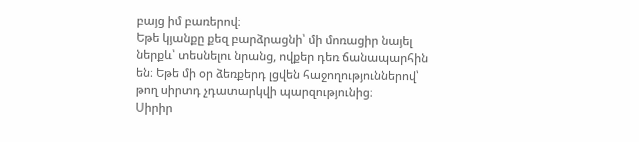բայց իմ բառերով։
Եթե կյանքը քեզ բարձրացնի՝ մի մոռացիր նայել ներքև՝ տեսնելու նրանց, ովքեր դեռ ճանապարհին են։ Եթե մի օր ձեռքերդ լցվեն հաջողություններով՝ թող սիրտդ չդատարկվի պարզությունից։
Սիրիր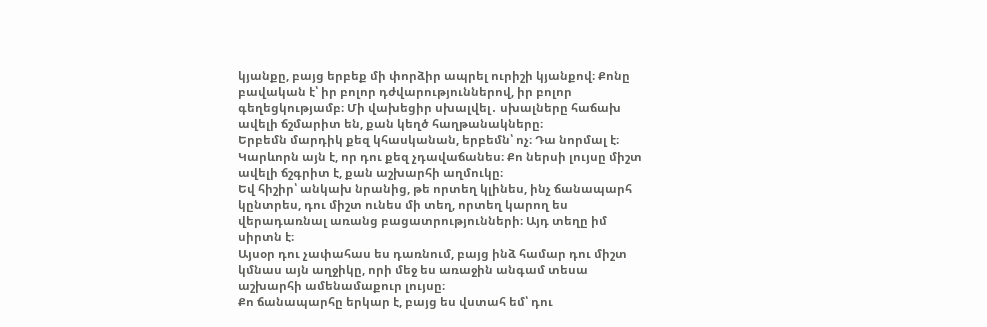կյանքը, բայց երբեք մի փորձիր ապրել ուրիշի կյանքով։ Քոնը բավական է՝ իր բոլոր դժվարություններով, իր բոլոր գեղեցկությամբ։ Մի վախեցիր սխալվել․ սխալները հաճախ ավելի ճշմարիտ են, քան կեղծ հաղթանակները։
Երբեմն մարդիկ քեզ կհասկանան, երբեմն՝ ոչ։ Դա նորմալ է։ Կարևորն այն է, որ դու քեզ չդավաճանես։ Քո ներսի լույսը միշտ ավելի ճշգրիտ է, քան աշխարհի աղմուկը։
Եվ հիշիր՝ անկախ նրանից, թե որտեղ կլինես, ինչ ճանապարհ կընտրես, դու միշտ ունես մի տեղ, որտեղ կարող ես վերադառնալ առանց բացատրությունների։ Այդ տեղը իմ սիրտն է։
Այսօր դու չափահաս ես դառնում, բայց ինձ համար դու միշտ կմնաս այն աղջիկը, որի մեջ ես առաջին անգամ տեսա աշխարհի ամենամաքուր լույսը։
Քո ճանապարհը երկար է, բայց ես վստահ եմ՝ դու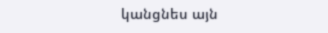կանցնես այն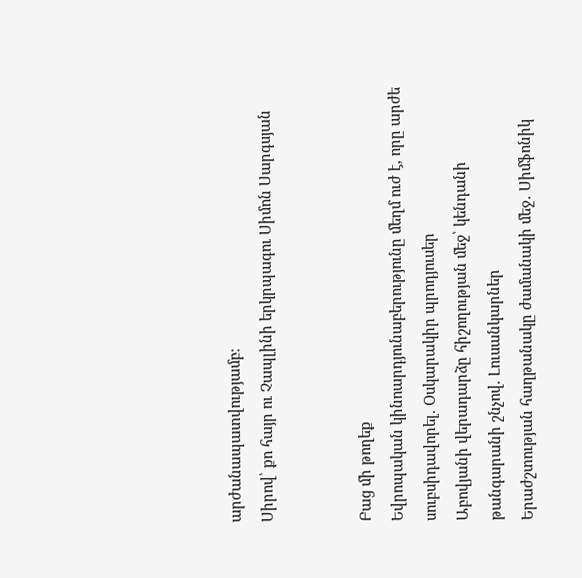արժանապատվությամբ։
Սիրով՝ քո հայր ու Չապլինի երկրպագու Սիմոն Սարգսյան


Բաց մի թողեք
Եվրոպական կինոարդյունաբերությունը մեղմ ուժ է, որը արժե սուբսիդավորել. Օսկարակիր պրոդյուսեր
Աբովյանի վերադարձը հիշողության մեջ՝ կենդանի թանգարանի շնչով. Լուսանկարներ
Երաժշտության հաղթանակը ժամանակի մեջ․ Սիմֆոնիկ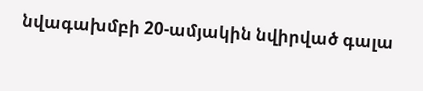նվագախմբի 20-ամյակին նվիրված գալա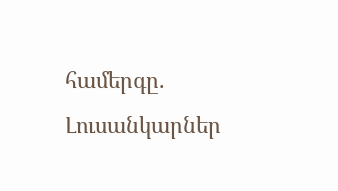համերգը. Լուսանկարներ